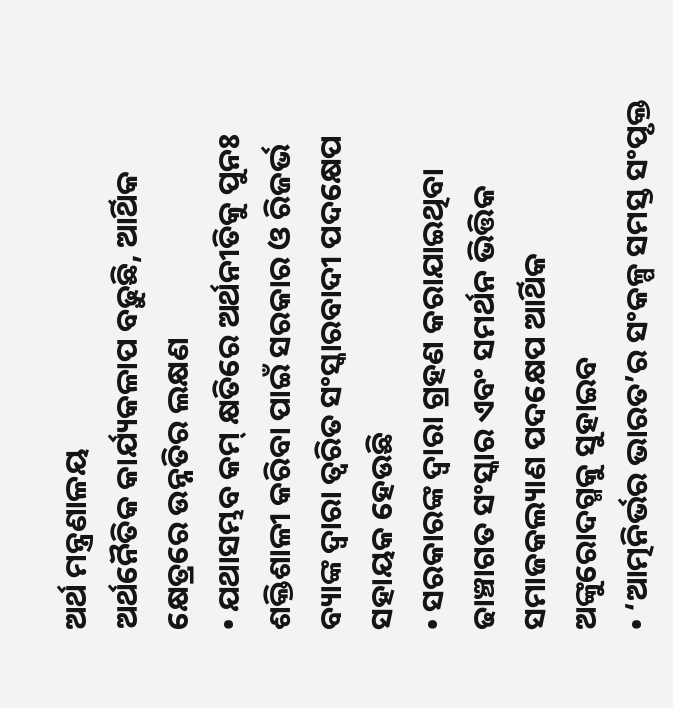ଅର୍ଥ ମନ୍ତ୍ରଣାଳୟ
ଅର୍ଥନୈତିକ କାର୍ଯ୍ୟକଳାପ ବଢ଼ୁଛି, ଆର୍ଥିକ କ୍ଷେତ୍ରରେ ଉନ୍ନତିର ଲକ୍ଷଣ
• ଯଥାସମ୍ଭବ କମ୍ କ୍ଷତିରେ ଅର୍ଥନୀତିକୁ ପୁନଃ ଶକ୍ତିଶାଳୀ କରିବା ପାଇଁ ସରକାର ଓ ରିଜର୍ଭ ବ୍ୟାଙ୍କ ଦ୍ୱାରା ତ୍ୱରିତ ସଂସ୍କାରବାଦୀ ପଦକ୍ଷେପ ସହାୟକ ହେଉଛି
• ସରକାରଙ୍କ ଦ୍ୱାରା ଗ୍ରହଣ କରାଯାଇଥିବା ଢାଞ୍ଚାଗତ ସଂସ୍କାର ଏବଂ ସମର୍ଥନ ଭିତ୍ତିକ ସମାଜକଲ୍ୟାଣ ପଦକ୍ଷେପ ଆର୍ଥିକ ଅଙ୍କୁରୋଦଗ୍ମକୁ ସୁହାଇବ
• ‘ଆତ୍ମନିର୍ଭର ଭାରତ’ର ସଂକଳ୍ପ ସମସ୍ତ ସଂପୃକ୍ତ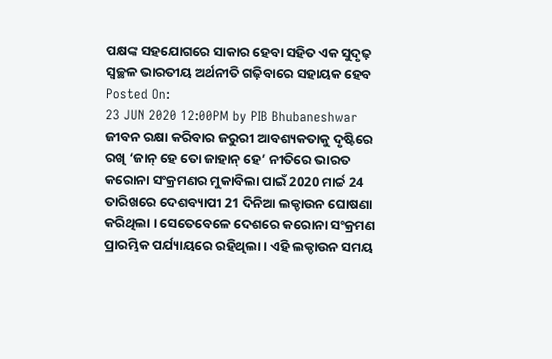ପକ୍ଷଙ୍କ ସହଯୋଗରେ ସାକାର ହେବା ସହିତ ଏକ ସୁଦୃଢ଼ ସ୍ୱଚ୍ଛଳ ଭାରତୀୟ ଅର୍ଥନୀତି ଗଢ଼ିବାରେ ସହାୟକ ହେବ
Posted On:
23 JUN 2020 12:00PM by PIB Bhubaneshwar
ଜୀବନ ରକ୍ଷା କରିବାର ଜରୁରୀ ଆବଶ୍ୟକତାକୁ ଦୃଷ୍ଟିରେ ରଖି ‘ଜାନ୍ ହେ ତୋ ଜାହାନ୍ ହେ’ ନୀତିରେ ଭାରତ କରୋନା ସଂକ୍ରମଣର ମୁକାବିଲା ପାଇଁ 2020 ମାର୍ଚ୍ଚ 24 ତାରିଖରେ ଦେଶବ୍ୟାପୀ 21 ଦିନିଆ ଲକ୍ଡାଉନ ଘୋଷଣା କରିଥିଲା । ସେତେବେଳେ ଦେଶରେ କରୋନା ସଂକ୍ରମଣ ପ୍ରାରମ୍ଭିକ ପର୍ଯ୍ୟାୟରେ ରହିଥିଲା । ଏହି ଲକ୍ଡାଉନ ସମୟ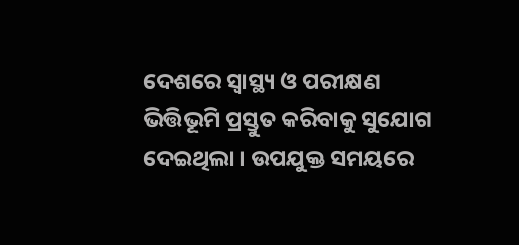ଦେଶରେ ସ୍ୱାସ୍ଥ୍ୟ ଓ ପରୀକ୍ଷଣ ଭିତ୍ତିଭୂମି ପ୍ରସ୍ତୁତ କରିବାକୁ ସୁଯୋଗ ଦେଇଥିଲା । ଉପଯୁକ୍ତ ସମୟରେ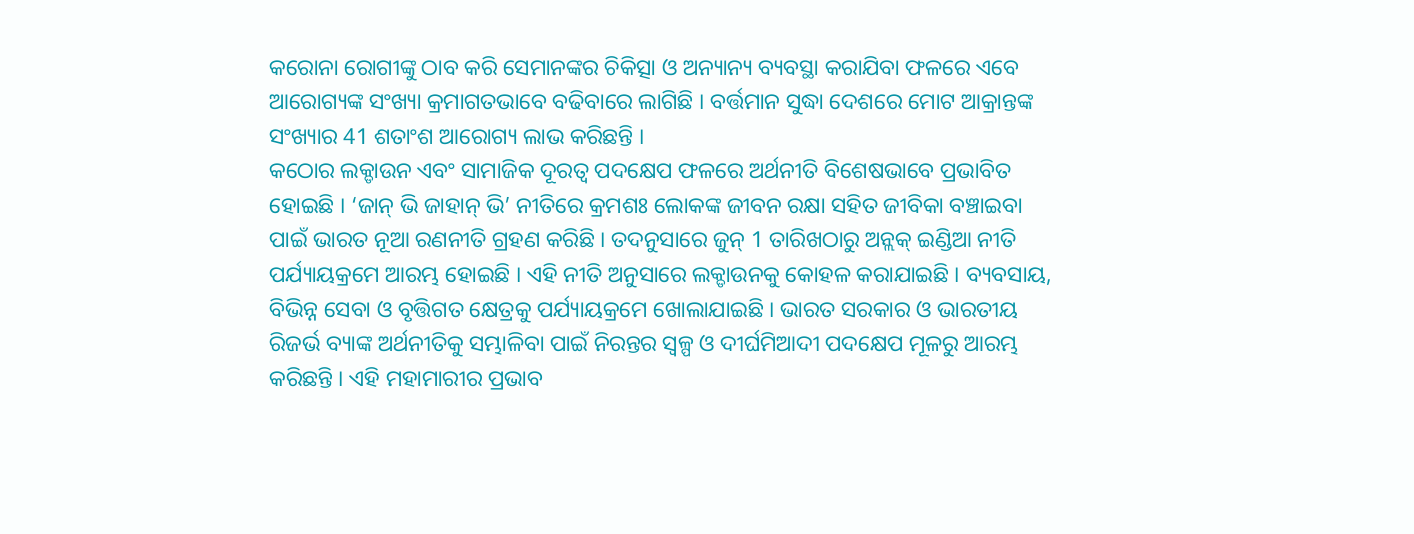କରୋନା ରୋଗୀଙ୍କୁ ଠାବ କରି ସେମାନଙ୍କର ଚିକିତ୍ସା ଓ ଅନ୍ୟାନ୍ୟ ବ୍ୟବସ୍ଥା କରାଯିବା ଫଳରେ ଏବେ ଆରୋଗ୍ୟଙ୍କ ସଂଖ୍ୟା କ୍ରମାଗତଭାବେ ବଢିବାରେ ଲାଗିଛି । ବର୍ତ୍ତମାନ ସୁଦ୍ଧା ଦେଶରେ ମୋଟ ଆକ୍ରାନ୍ତଙ୍କ ସଂଖ୍ୟାର 41 ଶତାଂଶ ଆରୋଗ୍ୟ ଲାଭ କରିଛନ୍ତି ।
କଠୋର ଲକ୍ଡାଉନ ଏବଂ ସାମାଜିକ ଦୂରତ୍ୱ ପଦକ୍ଷେପ ଫଳରେ ଅର୍ଥନୀତି ବିଶେଷଭାବେ ପ୍ରଭାବିତ ହୋଇଛି । ‘ଜାନ୍ ଭି ଜାହାନ୍ ଭି’ ନୀତିରେ କ୍ରମଶଃ ଲୋକଙ୍କ ଜୀବନ ରକ୍ଷା ସହିତ ଜୀବିକା ବଞ୍ଚାଇବା ପାଇଁ ଭାରତ ନୂଆ ରଣନୀତି ଗ୍ରହଣ କରିଛି । ତଦନୁସାରେ ଜୁନ୍ 1 ତାରିଖଠାରୁ ଅନ୍ଲକ୍ ଇଣ୍ଡିଆ ନୀତି ପର୍ଯ୍ୟାୟକ୍ରମେ ଆରମ୍ଭ ହୋଇଛି । ଏହି ନୀତି ଅନୁସାରେ ଲକ୍ଡାଉନକୁ କୋହଳ କରାଯାଇଛି । ବ୍ୟବସାୟ, ବିଭିନ୍ନ ସେବା ଓ ବୃତ୍ତିଗତ କ୍ଷେତ୍ରକୁ ପର୍ଯ୍ୟାୟକ୍ରମେ ଖୋଲାଯାଇଛି । ଭାରତ ସରକାର ଓ ଭାରତୀୟ ରିଜର୍ଭ ବ୍ୟାଙ୍କ ଅର୍ଥନୀତିକୁ ସମ୍ଭାଳିବା ପାଇଁ ନିରନ୍ତର ସ୍ୱଳ୍ପ ଓ ଦୀର୍ଘମିଆଦୀ ପଦକ୍ଷେପ ମୂଳରୁ ଆରମ୍ଭ କରିଛନ୍ତି । ଏହି ମହାମାରୀର ପ୍ରଭାବ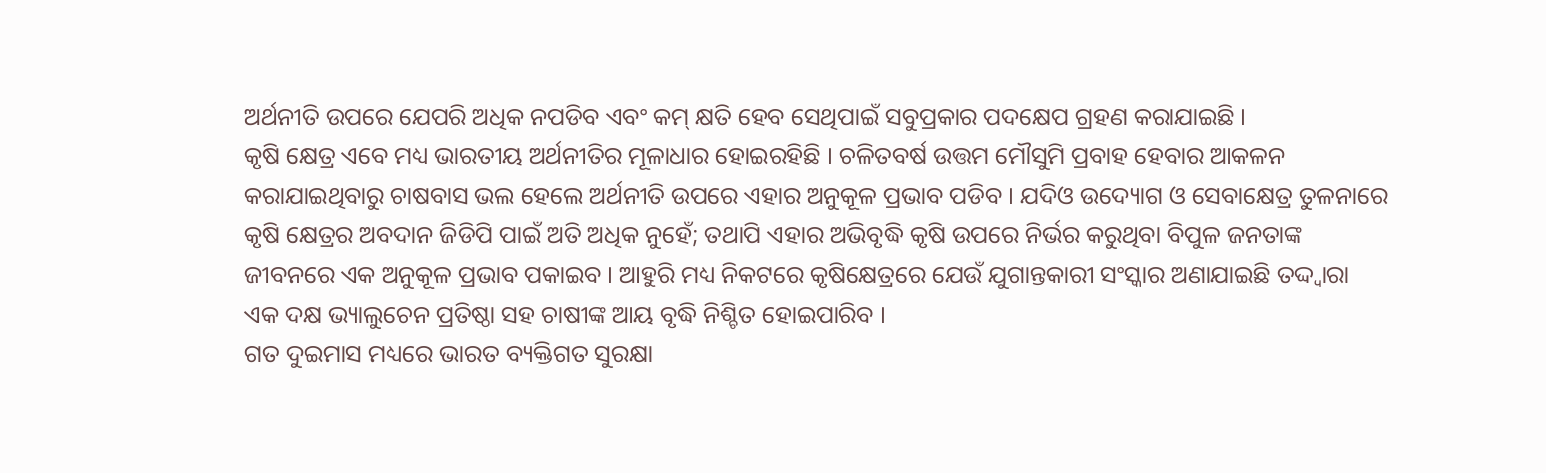ଅର୍ଥନୀତି ଉପରେ ଯେପରି ଅଧିକ ନପଡିବ ଏବଂ କମ୍ କ୍ଷତି ହେବ ସେଥିପାଇଁ ସବୁପ୍ରକାର ପଦକ୍ଷେପ ଗ୍ରହଣ କରାଯାଇଛି ।
କୃଷି କ୍ଷେତ୍ର ଏବେ ମଧ୍ୟ ଭାରତୀୟ ଅର୍ଥନୀତିର ମୂଳାଧାର ହୋଇରହିଛି । ଚଳିତବର୍ଷ ଉତ୍ତମ ମୌସୁମି ପ୍ରବାହ ହେବାର ଆକଳନ କରାଯାଇଥିବାରୁ ଚାଷବାସ ଭଲ ହେଲେ ଅର୍ଥନୀତି ଉପରେ ଏହାର ଅନୁକୂଳ ପ୍ରଭାବ ପଡିବ । ଯଦିଓ ଉଦ୍ୟୋଗ ଓ ସେବାକ୍ଷେତ୍ର ତୁଳନାରେ କୃଷି କ୍ଷେତ୍ରର ଅବଦାନ ଜିଡିପି ପାଇଁ ଅତି ଅଧିକ ନୁହେଁ; ତଥାପି ଏହାର ଅଭିବୃଦ୍ଧି କୃଷି ଉପରେ ନିର୍ଭର କରୁଥିବା ବିପୁଳ ଜନତାଙ୍କ ଜୀବନରେ ଏକ ଅନୁକୂଳ ପ୍ରଭାବ ପକାଇବ । ଆହୁରି ମଧ୍ୟ ନିକଟରେ କୃଷିକ୍ଷେତ୍ରରେ ଯେଉଁ ଯୁଗାନ୍ତକାରୀ ସଂସ୍କାର ଅଣାଯାଇଛି ତଦ୍ଦ୍ୱାରା ଏକ ଦକ୍ଷ ଭ୍ୟାଲୁଚେନ ପ୍ରତିଷ୍ଠା ସହ ଚାଷୀଙ୍କ ଆୟ ବୃଦ୍ଧି ନିଶ୍ଚିତ ହୋଇପାରିବ ।
ଗତ ଦୁଇମାସ ମଧ୍ୟରେ ଭାରତ ବ୍ୟକ୍ତିଗତ ସୁରକ୍ଷା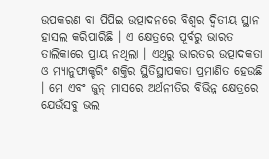ଉପକରଣ ବା ପିପିଇ ଉତ୍ପାଦନରେ ବିଶ୍ୱର ଦ୍ୱିତୀୟ ସ୍ଥାନ ହାସଲ କରିପାରିଛି । ଏ କ୍ଷେତ୍ରରେ ପୂର୍ବରୁ ଭାରତ ତାଲିକାରେ ପ୍ରାୟ ନଥିଲା । ଏଥିରୁ ଭାରତର ଉତ୍ପାଦକତା ଓ ମ୍ୟାନୁଫାକ୍ଚରିଂ ଶକ୍ତିର ସ୍ଥିତିସ୍ଥାପକତା ପ୍ରମାଣିତ ହେଉଛି । ମେ ଏବଂ ଜୁନ୍ ମାସରେ ଅର୍ଥନୀତିର ବିଭିନ୍ନ କ୍ଷେତ୍ରରେ ଯେଉଁସବୁ ଭଲ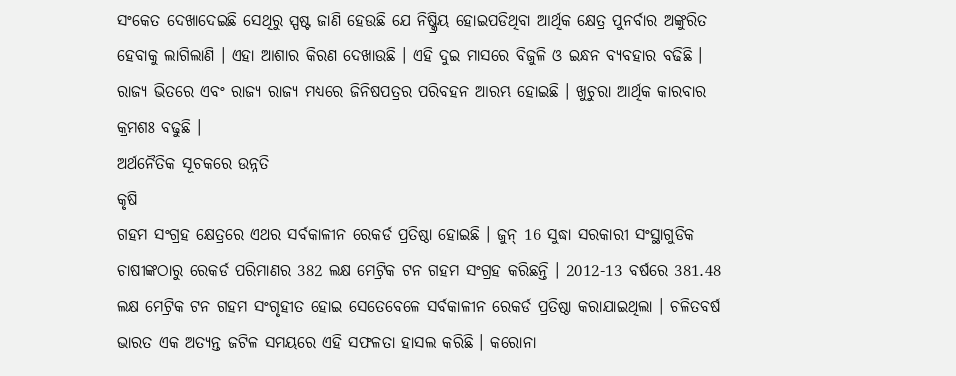ସଂକେତ ଦେଖାଦେଇଛି ସେଥିରୁ ସ୍ପଷ୍ଟ ଜାଣି ହେଉଛି ଯେ ନିଷ୍କ୍ରିୟ ହୋଇପଡିଥିବା ଆର୍ଥିକ କ୍ଷେତ୍ର ପୁନର୍ବାର ଅଙ୍କୁରିତ ହେବାକୁ ଲାଗିଲାଣି । ଏହା ଆଶାର କିରଣ ଦେଖାଉଛି । ଏହି ଦୁଇ ମାସରେ ବିଜୁଳି ଓ ଇନ୍ଧନ ବ୍ୟବହାର ବଢିଛି । ରାଜ୍ୟ ଭିତରେ ଏବଂ ରାଜ୍ୟ ରାଜ୍ୟ ମଧ୍ୟରେ ଜିନିଷପତ୍ରର ପରିବହନ ଆରମ୍ଭ ହୋଇଛି । ଖୁଚୁରା ଆର୍ଥିକ କାରବାର କ୍ରମଶଃ ବଢୁଛି ।
ଅର୍ଥନୈତିକ ସୂଚକରେ ଉନ୍ନତି
କୃଷି
ଗହମ ସଂଗ୍ରହ କ୍ଷେତ୍ରରେ ଏଥର ସର୍ବକାଳୀନ ରେକର୍ଡ ପ୍ରତିଷ୍ଠା ହୋଇଛି । ଜୁନ୍ 16 ସୁଦ୍ଧା ସରକାରୀ ସଂସ୍ଥାଗୁଡିକ ଚାଷୀଙ୍କଠାରୁ ରେକର୍ଡ ପରିମାଣର 382 ଲକ୍ଷ ମେଟ୍ରିକ ଟନ ଗହମ ସଂଗ୍ରହ କରିଛନ୍ତି । 2012-13 ବର୍ଷରେ 381.48 ଲକ୍ଷ ମେଟ୍ରିକ ଟନ ଗହମ ସଂଗୃହୀତ ହୋଇ ସେତେବେଳେ ସର୍ବକାଳୀନ ରେକର୍ଡ ପ୍ରତିଷ୍ଠା କରାଯାଇଥିଲା । ଚଳିତବର୍ଷ ଭାରତ ଏକ ଅତ୍ୟନ୍ତ ଜଟିଳ ସମୟରେ ଏହି ସଫଳତା ହାସଲ କରିଛି । କରୋନା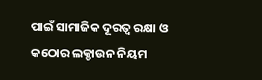ପାଇଁ ସାମାଜିକ ଦୂରତ୍ୱ ରକ୍ଷା ଓ କଠୋର ଲକ୍ଡାଉନ ନିୟମ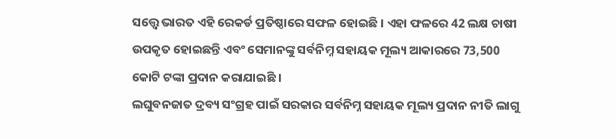ସତ୍ତ୍ୱେ ଭାରତ ଏହି ରେକର୍ଡ ପ୍ରତିଷ୍ଠାରେ ସଫଳ ହୋଇଛି । ଏହା ଫଳରେ 42 ଲକ୍ଷ ଚାଷୀ ଉପକୃତ ହୋଇଛନ୍ତି ଏବଂ ସେମାନଙ୍କୁ ସର୍ବନିମ୍ନ ସହାୟକ ମୂଲ୍ୟ ଆକାରରେ 73,500 କୋଟି ଟଙ୍କା ପ୍ରଦାନ କରାଯାଇଛି ।
ଲଘୁବନଜାତ ଦ୍ରବ୍ୟ ସଂଗ୍ରହ ପାଇଁ ସରକାର ସର୍ବନିମ୍ନ ସହାୟକ ମୂଲ୍ୟ ପ୍ରଦାନ ନୀତି ଲାଗୁ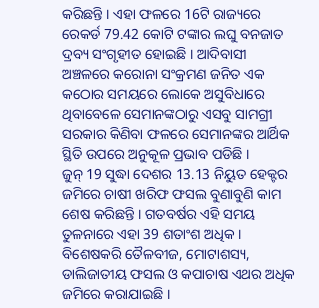କରିଛନ୍ତି । ଏହା ଫଳରେ 16ଟି ରାଜ୍ୟରେ ରେକର୍ଡ 79.42 କୋଟି ଟଙ୍କାର ଲଘୁ ବନଜାତ ଦ୍ରବ୍ୟ ସଂଗୃହୀତ ହୋଇଛି । ଆଦିବାସୀ ଅଞ୍ଚଳରେ କରୋନା ସଂକ୍ରମଣ ଜନିତ ଏକ କଠୋର ସମୟରେ ଲୋକେ ଅସୁବିଧାରେ ଥିବାବେଳେ ସେମାନଙ୍କଠାରୁ ଏସବୁ ସାମଗ୍ରୀ ସରକାର କିଣିବା ଫଳରେ ସେମାନଙ୍କର ଆର୍ଥିକ ସ୍ଥିତି ଉପରେ ଅନୁକୂଳ ପ୍ରଭାବ ପଡିଛି ।
ଜୁନ୍ 19 ସୁଦ୍ଧା ଦେଶର 13.13 ନିୟୁତ ହେକ୍ଟର ଜମିରେ ଚାଷୀ ଖରିଫ ଫସଲ ବୁଣାବୁଣି କାମ ଶେଷ କରିଛନ୍ତି । ଗତବର୍ଷର ଏହି ସମୟ ତୁଳନାରେ ଏହା 39 ଶତାଂଶ ଅଧିକ । ବିଶେଷକରି ତୈଳବୀଜ, ମୋଟାଶସ୍ୟ, ଡାଲିଜାତୀୟ ଫସଲ ଓ କପାଚାଷ ଏଥର ଅଧିକ ଜମିରେ କରାଯାଇଛି ।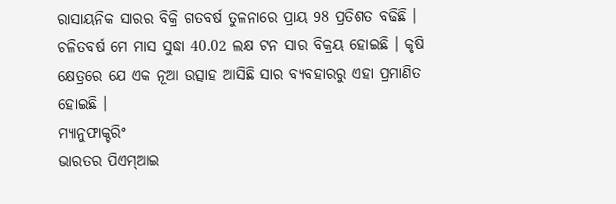ରାସାୟନିକ ସାରର ବିକ୍ରି ଗତବର୍ଷ ତୁଳନାରେ ପ୍ରାୟ 98 ପ୍ରତିଶତ ବଢିଛି । ଚଳିତବର୍ଷ ମେ ମାସ ସୁଦ୍ଧା 40.02 ଲକ୍ଷ ଟନ ସାର ବିକ୍ରୟ ହୋଇଛି । କୃଷି କ୍ଷେତ୍ରରେ ଯେ ଏକ ନୂଆ ଉତ୍ସାହ ଆସିଛି ସାର ବ୍ୟବହାରରୁ ଏହା ପ୍ରମାଣିତ ହୋଇଛି ।
ମ୍ୟାନୁଫାକ୍ଚରିଂ
ଭାରତର ପିଏମ୍ଆଇ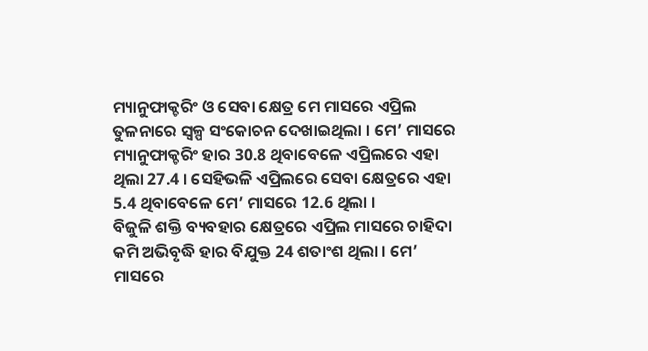ମ୍ୟାନୁଫାକ୍ଚରିଂ ଓ ସେବା କ୍ଷେତ୍ର ମେ ମାସରେ ଏପ୍ରିଲ ତୁଳନାରେ ସ୍ୱଳ୍ପ ସଂକୋଚନ ଦେଖାଇଥିଲା । ମେ’ ମାସରେ ମ୍ୟାନୁଫାକ୍ଚରିଂ ହାର 30.8 ଥିବାବେଳେ ଏପ୍ରିଲରେ ଏହା ଥିଲା 27.4 । ସେହିଭଳି ଏପ୍ରିଲରେ ସେବା କ୍ଷେତ୍ରରେ ଏହା 5.4 ଥିବାବେଳେ ମେ’ ମାସରେ 12.6 ଥିଲା ।
ବିଜୁଳି ଶକ୍ତି ବ୍ୟବହାର କ୍ଷେତ୍ରରେ ଏପ୍ରିଲ ମାସରେ ଚାହିଦା କମି ଅଭିବୃଦ୍ଧି ହାର ବିଯୁକ୍ତ 24 ଶତାଂଶ ଥିଲା । ମେ’ ମାସରେ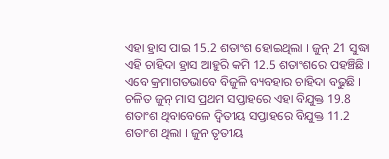ଏହା ହ୍ରାସ ପାଇ 15.2 ଶତାଂଶ ହୋଇଥିଲା । ଜୁନ୍ 21 ସୁଦ୍ଧା ଏହି ଚାହିଦା ହ୍ରାସ ଆହୁରି କମି 12.5 ଶତାଂଶରେ ପହଞ୍ଚିଛି । ଏବେ କ୍ରମାଗତଭାବେ ବିଜୁଳି ବ୍ୟବହାର ଚାହିଦା ବଢୁଛି । ଚଳିତ ଜୁନ୍ ମାସ ପ୍ରଥମ ସପ୍ତାହରେ ଏହା ବିଯୁକ୍ତ 19.8 ଶତାଂଶ ଥିବାବେଳେ ଦ୍ଵିତୀୟ ସପ୍ତାହରେ ବିଯୁକ୍ତ 11.2 ଶତାଂଶ ଥିଲା । ଜୁନ ତୃତୀୟ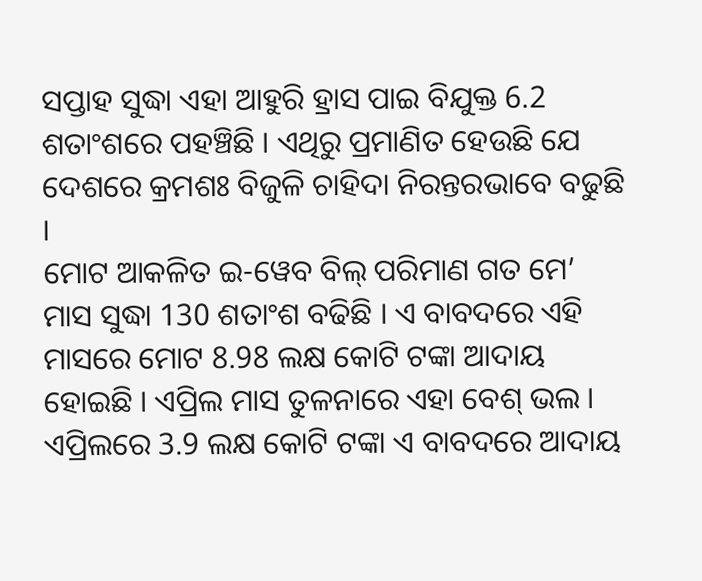ସପ୍ତାହ ସୁଦ୍ଧା ଏହା ଆହୁରି ହ୍ରାସ ପାଇ ବିଯୁକ୍ତ 6.2 ଶତାଂଶରେ ପହଞ୍ଚିଛି । ଏଥିରୁ ପ୍ରମାଣିତ ହେଉଛି ଯେ ଦେଶରେ କ୍ରମଶଃ ବିଜୁଳି ଚାହିଦା ନିରନ୍ତରଭାବେ ବଢୁଛି ।
ମୋଟ ଆକଳିତ ଇ-ୱେବ ବିଲ୍ ପରିମାଣ ଗତ ମେ’ ମାସ ସୁଦ୍ଧା 130 ଶତାଂଶ ବଢିଛି । ଏ ବାବଦରେ ଏହି ମାସରେ ମୋଟ 8.98 ଲକ୍ଷ କୋଟି ଟଙ୍କା ଆଦାୟ ହୋଇଛି । ଏପ୍ରିଲ ମାସ ତୁଳନାରେ ଏହା ବେଶ୍ ଭଲ । ଏପ୍ରିଲରେ 3.9 ଲକ୍ଷ କୋଟି ଟଙ୍କା ଏ ବାବଦରେ ଆଦାୟ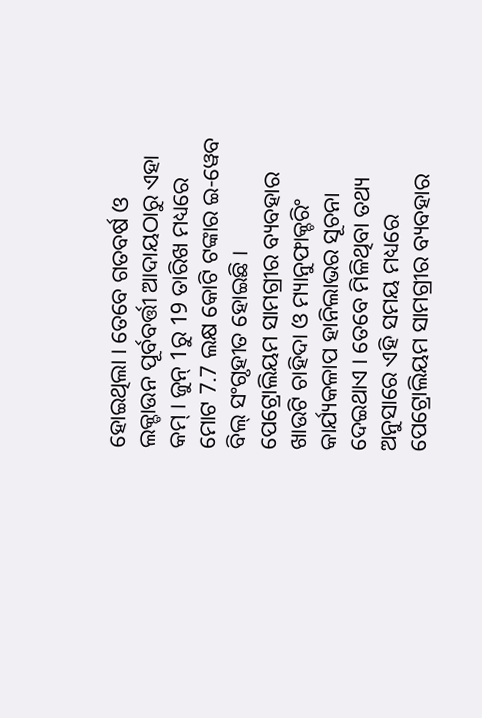ହୋଇଥିଲା । ତେବେ ଗତବର୍ଷ ଓ ଲକ୍ଡାଉନ ପୂର୍ବବର୍ତ୍ତୀ ଆଦାୟଠାରୁ ଏହା କମ୍ । ଜୁନ୍ 1ରୁ 19 ତାରିଖ ମଧ୍ୟରେ ମୋଟ 7.7 ଲକ୍ଷ କୋଟି ଟଙ୍କାର ଇ-ୱେବ ବିଲ୍ ସଂଗୃହୀତ ହୋଇଛି ।
ପେଟ୍ରୋଲିୟମ ସାମଗ୍ରୀର ବ୍ୟବହାର ଖାଉଟି ଚାହିଦା ଓ ମ୍ୟାନୁଫାକ୍ଚରିଂ କାର୍ଯ୍ୟକଳାପ ହାନିଲାଭର ସୂଚନା ଦେଇଥାଏ । ତେବେ ମିଳିଥିବା ତଥ୍ୟ ଅନୁସାରେ ଏହି ସମୟ ମଧ୍ୟରେ ପେଟ୍ରୋଲିୟମ ସାମଗ୍ରୀର ବ୍ୟବହାର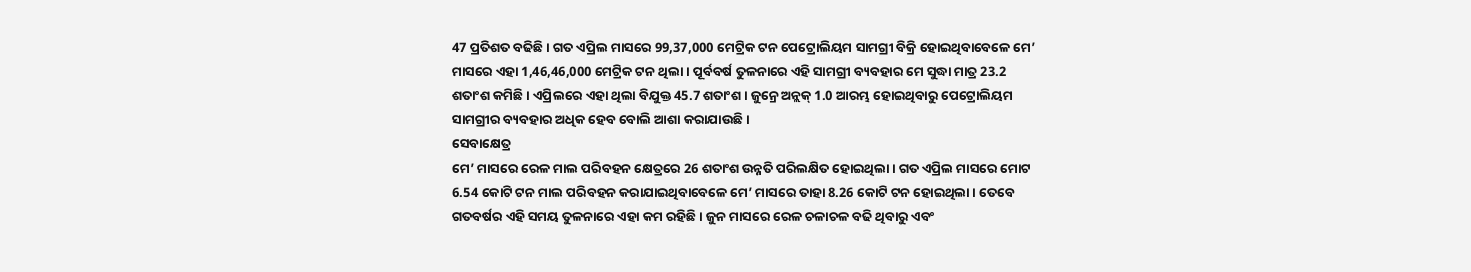47 ପ୍ରତିଶତ ବଢିଛି । ଗତ ଏପ୍ରିଲ ମାସରେ 99,37,000 ମେଟ୍ରିକ ଟନ ପେଟ୍ରୋଲିୟମ ସାମଗ୍ରୀ ବିକ୍ରି ହୋଇଥିବାବେଳେ ମେ’ ମାସରେ ଏହା 1,46,46,000 ମେଟ୍ରିକ ଟନ ଥିଲା । ପୂର୍ବବର୍ଷ ତୁଳନାରେ ଏହି ସାମଗ୍ରୀ ବ୍ୟବହାର ମେ ସୁଦ୍ଧା ମାତ୍ର 23.2 ଶତାଂଶ କମିଛି । ଏପ୍ରିଲରେ ଏହା ଥିଲା ବିଯୁକ୍ତ 45.7 ଶତାଂଶ । ଜୁନ୍ରେ ଅନ୍ଲକ୍ 1.0 ଆରମ୍ଭ ହୋଇଥିବାରୁ ପେଟ୍ରୋଲିୟମ ସାମଗ୍ରୀର ବ୍ୟବହାର ଅଧିକ ହେବ ବୋଲି ଆଶା କରାଯାଉଛି ।
ସେବାକ୍ଷେତ୍ର
ମେ’ ମାସରେ ରେଳ ମାଲ ପରିବହନ କ୍ଷେତ୍ରରେ 26 ଶତାଂଶ ଉନ୍ନତି ପରିଲକ୍ଷିତ ହୋଇଥିଲା । ଗତ ଏପ୍ରିଲ ମାସରେ ମୋଟ 6.54 କୋଟି ଟନ ମାଲ ପରିବହନ କରାଯାଇଥିବାବେଳେ ମେ’ ମାସରେ ତାହା 8.26 କୋଟି ଟନ ହୋଇଥିଲା । ତେବେ ଗତବର୍ଷର ଏହି ସମୟ ତୁଳନାରେ ଏହା କମ ରହିଛି । ଜୁନ ମାସରେ ରେଳ ଚଳାଚଳ ବଢି ଥିବାରୁ ଏବଂ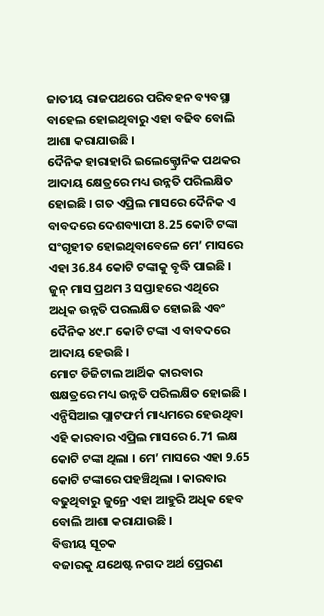ଜାତୀୟ ରାଜପଥରେ ପରିବହନ ବ୍ୟବସ୍ଥା ବାହେଲ ହୋଇଥିବାରୁ ଏହା ବଢିବ ବୋଲି ଆଶା କରାଯାଉଛି ।
ଦୈନିକ ହାରାହାରି ଇଲେକ୍ଟ୍ରୋନିକ ପଥକର ଆଦାୟ କ୍ଷେତ୍ରରେ ମଧ୍ୟ ଉନ୍ନତି ପରିଲକ୍ଷିତ ହୋଇଛି । ଗତ ଏପ୍ରିଲ ମାସରେ ଦୈନିକ ଏ ବାବଦରେ ଦେଶବ୍ୟାପୀ 8.25 କୋଟି ଟଙ୍କା ସଂଗୃହୀତ ହୋଇଥିବାବେଳେ ମେ’ ମାସରେ ଏହା 36.84 କୋଟି ଟଙ୍କାକୁ ବୃଦ୍ଧି ପାଇଛି । ଜୁନ୍ ମାସ ପ୍ରଥମ 3 ସପ୍ତାହରେ ଏଥିରେ ଅଧିକ ଉନ୍ନତି ପରଲକ୍ଷିତ ହୋଇଛି ଏବଂ ଦୈନିକ ୪୯.୮ କୋଟି ଟଙ୍କା ଏ ବାବଦରେ ଆଦାୟ ହେଉଛି ।
ମୋଟ ଡିଜିଟାଲ ଆର୍ଥିକ କାରବାର ଷକ୍ଷତ୍ରରେ ମଧ୍ୟ ଉନ୍ନତି ପରିଲକ୍ଷିତ ହୋଇଛି । ଏନ୍ପିସିଆଇ ପ୍ଲାଟଫର୍ମ ମାଧ୍ୟମରେ ହେଉଥିବା ଏହି କାରବାର ଏପ୍ରିଲ ମାସରେ 6.71 ଲକ୍ଷ କୋଟି ଟଙ୍କା ଥିଲା । ମେ’ ମାସରେ ଏହା 9.65 କୋଟି ଟଙ୍କାରେ ପହଞ୍ଚିଥିଲା । କାରବାର ବଢୁଥିବାରୁ ଜୁନ୍ରେ ଏହା ଆହୁରି ଅଧିକ ହେବ ବୋଲି ଆଶା କରାଯାଉଛି ।
ବିତ୍ତୀୟ ସୂଚକ
ବଜାରକୁ ଯଥେଷ୍ଟ ନଗଦ ଅର୍ଥ ପ୍ରେରଣ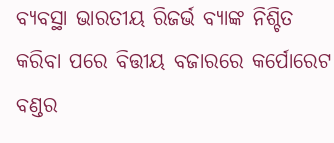ବ୍ୟବସ୍ଥା ଭାରତୀୟ ରିଜର୍ଭ ବ୍ୟାଙ୍କ ନିଶ୍ଚିତ କରିବା ପରେ ବିତ୍ତୀୟ ବଜାରରେ କର୍ପୋରେଟ ବଣ୍ଡର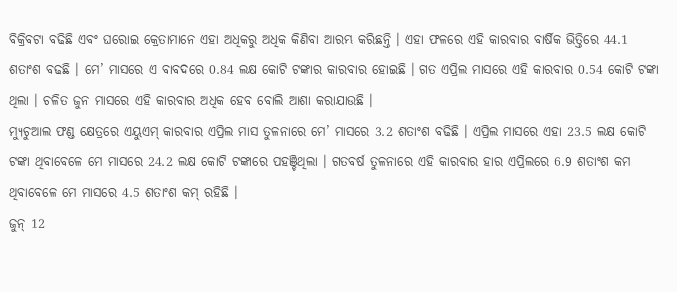ବିକ୍ରିବଟା ବଢିଛି ଏବଂ ଘରୋଇ କ୍ରେତାମାନେ ଏହା ଅଧିକରୁ ଅଧିକ କିଣିବା ଆରମ୍ଭ କରିଛନ୍ତି । ଏହା ଫଳରେ ଏହି କାରବାର ବାର୍ଷିକ ଭିତ୍ତିରେ 44.1 ଶତାଂଶ ବଢଛି । ମେ’ ମାସରେ ଏ ବାବଦରେ 0.84 ଲକ୍ଷ କୋଟି ଟଙ୍କାର କାରବାର ହୋଇଛି । ଗତ ଏପ୍ରିଲ ମାସରେ ଏହି କାରବାର 0.54 କୋଟି ଟଙ୍କା ଥିଲା । ଚଳିତ ଜୁନ ମାସରେ ଏହି କାରବାର ଅଧିକ ହେବ ବୋଲି ଆଶା କରାଯାଉଛି ।
ମ୍ୟୁଚୁଆଲ ଫଣ୍ଡ କ୍ଷେତ୍ରରେ ଏୟୁଏମ୍ କାରବାର ଏପ୍ରିଲ ମାସ ତୁଳନାରେ ମେ’ ମାସରେ 3.2 ଶତାଂଶ ବଢିଛି । ଏପ୍ରିଲ ମାସରେ ଏହା 23.5 ଲକ୍ଷ କୋଟି ଟଙ୍କା ଥିବାବେଳେ ମେ ମାସରେ 24.2 ଲକ୍ଷ କୋଟି ଟଙ୍କାରେ ପହଞ୍ଚିଥିଲା । ଗତବର୍ଷ ତୁଳନାରେ ଏହି କାରବାର ହାର ଏପ୍ରିଲରେ 6.9 ଶତାଂଶ କମ ଥିବାବେଳେ ମେ ମାସରେ 4.5 ଶତାଂଶ କମ୍ ରହିଛି ।
ଜୁନ୍ 12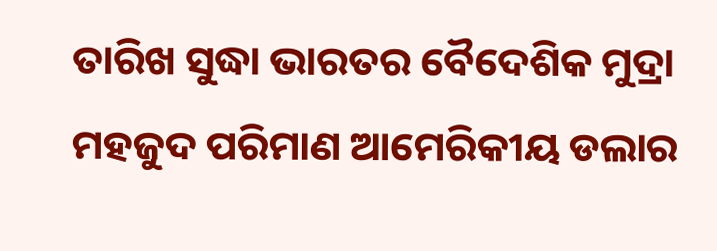ତାରିଖ ସୁଦ୍ଧା ଭାରତର ବୈଦେଶିକ ମୁଦ୍ରା ମହଜୁଦ ପରିମାଣ ଆମେରିକୀୟ ଡଲାର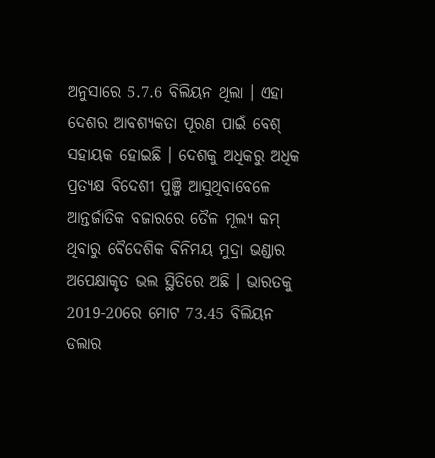ଅନୁସାରେ 5.7.6 ବିଲିୟନ ଥିଲା । ଏହା ଦେଶର ଆବଶ୍ୟକତା ପୂରଣ ପାଇଁ ବେଶ୍ ସହାୟକ ହୋଇଛି । ଦେଶକୁ ଅଧିକରୁ ଅଧିକ ପ୍ରତ୍ୟକ୍ଷ ବିଦେଶୀ ପୁଞ୍ଜି ଆସୁଥିବାବେଳେ ଆନ୍ତର୍ଜାତିକ ବଜାରରେ ତୈଳ ମୂଲ୍ୟ କମ୍ ଥିବାରୁ ବୈଦେଶିକ ବିନିମୟ ମୁଦ୍ରା ଭଣ୍ଡାର ଅପେକ୍ଷାକୃତ ଭଲ ସ୍ଥିତିରେ ଅଛି । ଭାରତକୁ 2019-20ରେ ମୋଟ 73.45 ବିଲିୟନ ଡଲାର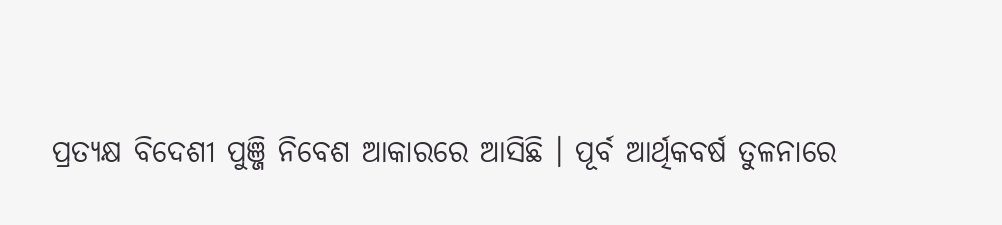ପ୍ରତ୍ୟକ୍ଷ ବିଦେଶୀ ପୁଞ୍ଜି ନିବେଶ ଆକାରରେ ଆସିଛି । ପୂର୍ବ ଆର୍ଥିକବର୍ଷ ତୁଳନାରେ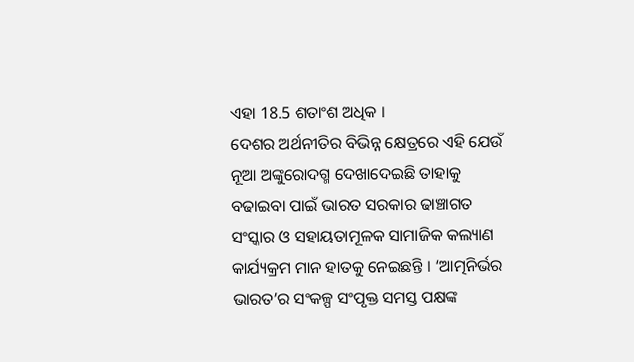ଏହା 18.5 ଶତାଂଶ ଅଧିକ ।
ଦେଶର ଅର୍ଥନୀତିର ବିଭିନ୍ନ କ୍ଷେତ୍ରରେ ଏହି ଯେଉଁ ନୂଆ ଅଙ୍କୁରୋଦଗ୍ମ ଦେଖାଦେଇଛି ତାହାକୁ ବଢାଇବା ପାଇଁ ଭାରତ ସରକାର ଢାଞ୍ଚାଗତ ସଂସ୍କାର ଓ ସହାୟତାମୂଳକ ସାମାଜିକ କଲ୍ୟାଣ କାର୍ଯ୍ୟକ୍ରମ ମାନ ହାତକୁ ନେଇଛନ୍ତି । ‘ଆତ୍ମନିର୍ଭର ଭାରତ’ର ସଂକଳ୍ପ ସଂପୃକ୍ତ ସମସ୍ତ ପକ୍ଷଙ୍କ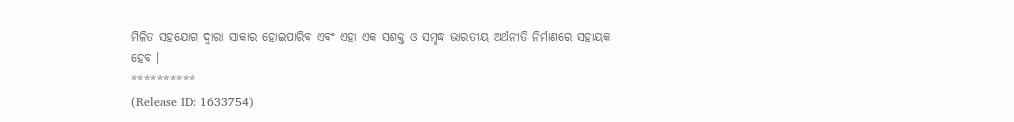ମିଳିତ ସହଯୋଗ ଦ୍ୱାରା ସାକାର ହୋଇପାରିବ ଏବଂ ଏହା ଏକ ସଶକ୍ତ ଓ ସମୃଦ୍ଧ ଭାରତୀୟ ଅର୍ଥନୀତି ନିର୍ମାଣରେ ସହାୟକ ହେବ ।
**********
(Release ID: 1633754)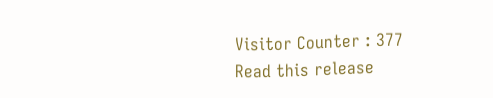Visitor Counter : 377
Read this release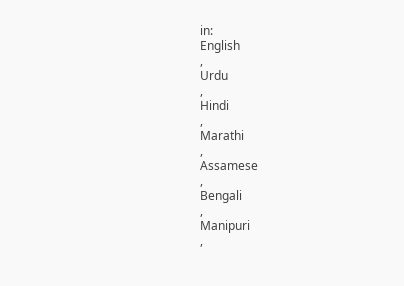in:
English
,
Urdu
,
Hindi
,
Marathi
,
Assamese
,
Bengali
,
Manipuri
,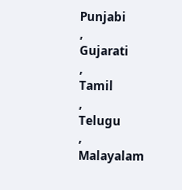Punjabi
,
Gujarati
,
Tamil
,
Telugu
,
Malayalam